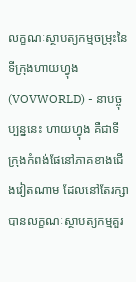លក្ខណៈស្ថាបត្យកម្មចម្រុះនៃទីក្រុងហាយហ្វុង
(VOVWORLD) - នាបច្ចុប្បន្ននេះ ហាយហ្វុង គឺជាទីក្រុងកំពង់ផែនៅភាគខាងជើងវៀតណាម ដែលនៅតែរក្សាបានលក្ខណៈស្ថាបត្យកម្មគួរ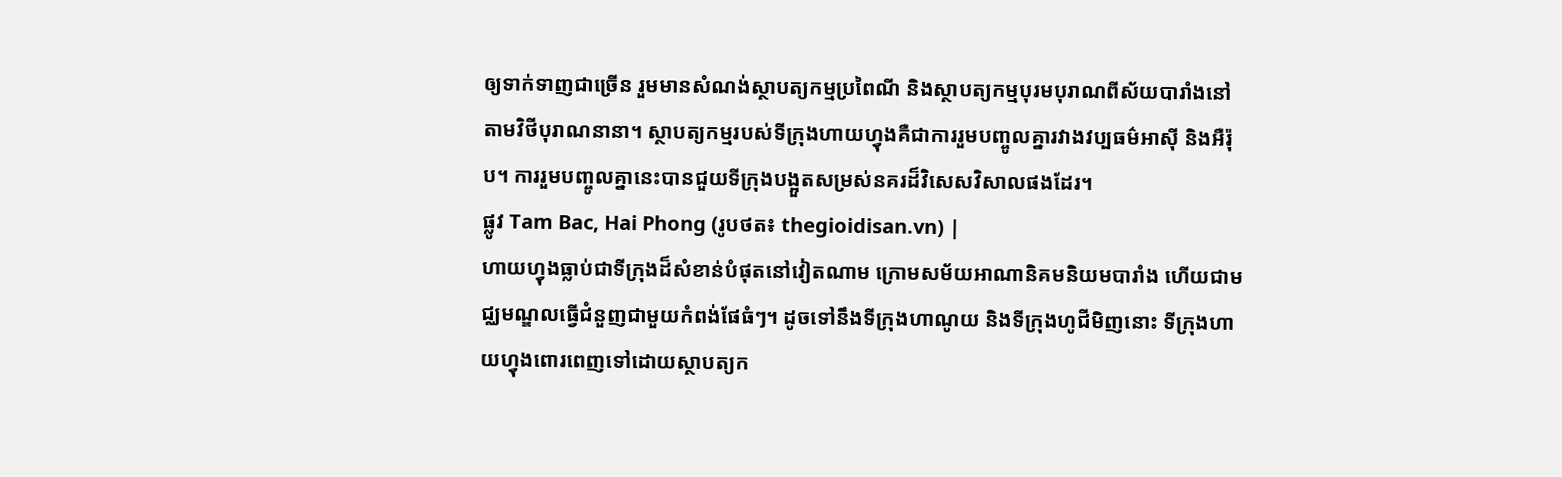ឲ្យទាក់ទាញជាច្រើន រួមមានសំណង់ស្ថាបត្យកម្មប្រពៃណី និងស្ថាបត្យកម្មបុរមបុរាណពីស័យបារាំងនៅតាមវិថីបុរាណនានា។ ស្ថាបត្យកម្មរបស់ទីក្រុងហាយហ្វុងគឺជាការរួមបញ្ចូលគ្នារវាងវប្បធម៌អាស៊ី និងអឺរ៉ុប។ ការរួមបញ្ចូលគ្នានេះបានជួយទីក្រុងបង្អួតសម្រស់នគរដ៏វិសេសវិសាលផងដែរ។
ផ្លូវ Tam Bac, Hai Phong (រូបថត៖ thegioidisan.vn) |
ហាយហ្វុងធ្លាប់ជាទីក្រុងដ៏សំខាន់បំផុតនៅវៀតណាម ក្រោមសម័យអាណានិគមនិយមបារាំង ហើយជាមជ្ឈមណ្ឌលធ្វើជំនួញជាមួយកំពង់ផែធំៗ។ ដូចទៅនឹងទីក្រុងហាណូយ និងទីក្រុងហូជីមិញនោះ ទីក្រុងហាយហ្វុងពោរពេញទៅដោយស្ថាបត្យក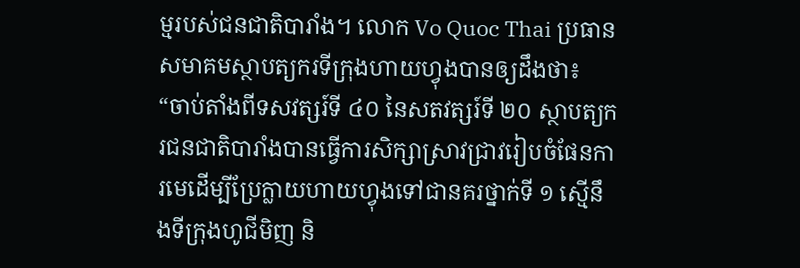ម្មរបស់ជនជាតិបារាំង។ លោក Vo Quoc Thai ប្រធានសមាគមស្ថាបត្យករទីក្រុងហាយហ្វុងបានឲ្យដឹងថា៖ “ចាប់តាំងពីទសវត្សរ៍ទី ៤០ នៃសតវត្សរ៍ទី ២០ ស្ថាបត្យករជនជាតិបារាំងបានធ្វើការសិក្សាស្រាវជ្រាវរៀបចំផែនការមេដើម្បីប្រែក្លាយហាយហ្វុងទៅជានគរថ្នាក់ទី ១ ស្មើនឹងទីក្រុងហូជីមិញ និ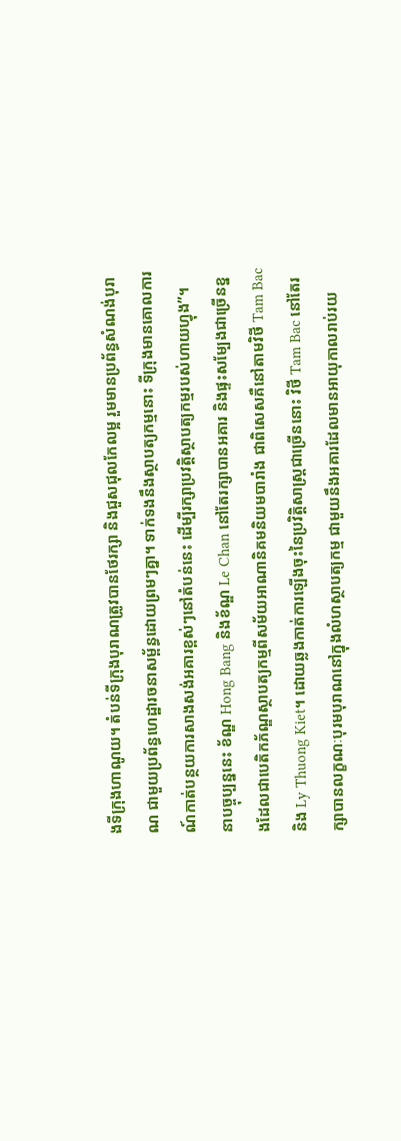ងទីក្រុងហាណូយ។ តំបន់ទីក្រុងបុរាណត្រូវបានថែរក្សា និងជួសជុលកែលម្អ រួមមានប្រព័ន្ធសំណង់បុរាណ ជាមួយប្រព័ន្ធហេដ្ឋារចនាសម្ព័ន្ធដោយព្រមៗគ្នា។ ទាក់ទងនឹងស្ថាបត្យកម្មនោះ ទីក្រុងមានគោលការណ៍កាត់បន្ថយការសាងសង់អគារខ្ពស់ៗនៅតំបន់នេះ ដើម្បីរក្សាប្រវត្តិស្ថាបត្យកម្មរបស់ហាយហ្វុង”។
នាបច្ចុប្បន្ននេះ ខ័ណ្ឌ Hong Bang និងខ័ណ្ឌ Le Chan នៅតែរក្សាបានអគារ និងផ្ទះសម្បែងជាច្រើនខ្នងដែលជាបេតិកភ័ណ្ឌស្ថាបត្យកម្មពីសម័យអាណានិគមនិយមបារាំង ជាពិសេសគឺនៅតាមវិថី Tam Bac និង Ly Thuong Kiet។ ដោយឆ្លងកាត់ការឡើងចុះនៃប្រវិត្តិសាស្ត្រជាច្រើននោះ វិថី Tam Bac នៅតែរក្សាបានលក្ខណៈបុរមបុរាណនៅក្នុងលំហស្ថាបត្យកម្ម ជាមួយនឹងអគារដែលមានអាយុកាលរាប់រយ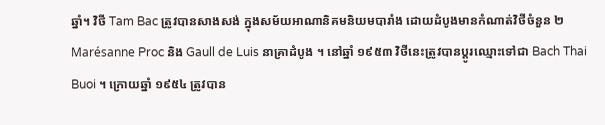ឆ្នាំ។ វិថី Tam Bac ត្រូវបានសាងសង់ ក្នុងសម័យអាណានិគមនិយមបារាំង ដោយដំបូងមានកំណាត់វិថីចំនួន ២ Marésanne Proc និង Gaull de Luis នាគ្រាដំបូង ។ នៅឆ្នាំ ១៩៥៣ វិថីនេះត្រូវបានប្តូរឈ្មោះទៅជា Bach Thai Buoi ។ ក្រោយឆ្នាំ ១៩៥៤ ត្រូវបាន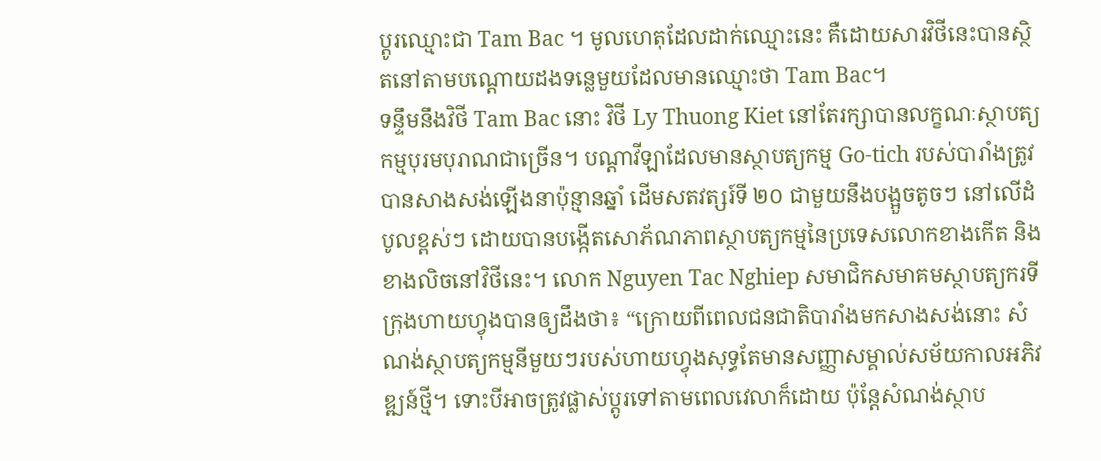ប្ដូរឈ្មោះជា Tam Bac ។ មូលហេតុដែលដាក់ឈ្មោះនេះ គឺដោយសារវិថីនេះបានស្ថិតនៅតាមបណ្ដោយដងទន្លេមួយដែលមានឈ្មោះថា Tam Bac។
ទន្ទឹមនឹងវិថី Tam Bac នោះ វិថី Ly Thuong Kiet នៅតែរក្សាបានលក្ខណៈស្ថាបត្យកម្មបុរមបុរាណជាច្រើន។ បណ្ដាវីឡាដែលមានស្ថាបត្យកម្ម Go-tich របស់បារាំងត្រូវបានសាងសង់ឡើងនាប៉ុន្មានឆ្នាំ ដើមសតវត្សរ៍ទី ២០ ជាមួយនឹងបង្អួចតូចៗ នៅលើដំបូលខ្ពស់ៗ ដោយបានបង្កើតសោភ័ណភាពស្ថាបត្យកម្មនៃប្រទេសលោកខាងកើត និងខាងលិចនៅវិថីនេះ។ លោក Nguyen Tac Nghiep សមាជិកសមាគមស្ថាបត្យករទីក្រុងហាយហ្វុងបានឲ្យដឹងថា៖ “ក្រោយពីពេលជនជាតិបារាំងមកសាងសង់នោះ សំណង់ស្ថាបត្យកម្មនីមួយៗរបស់ហាយហ្វុងសុទ្ធតែមានសញ្ញាសម្គាល់សម័យកាលអភិវឌ្ឍន៍ថ្មី។ ទោះបីអាចត្រូវផ្លាស់ប្តូរទៅតាមពេលវេលាក៏ដោយ ប៉ុន្តែសំណង់ស្ថាប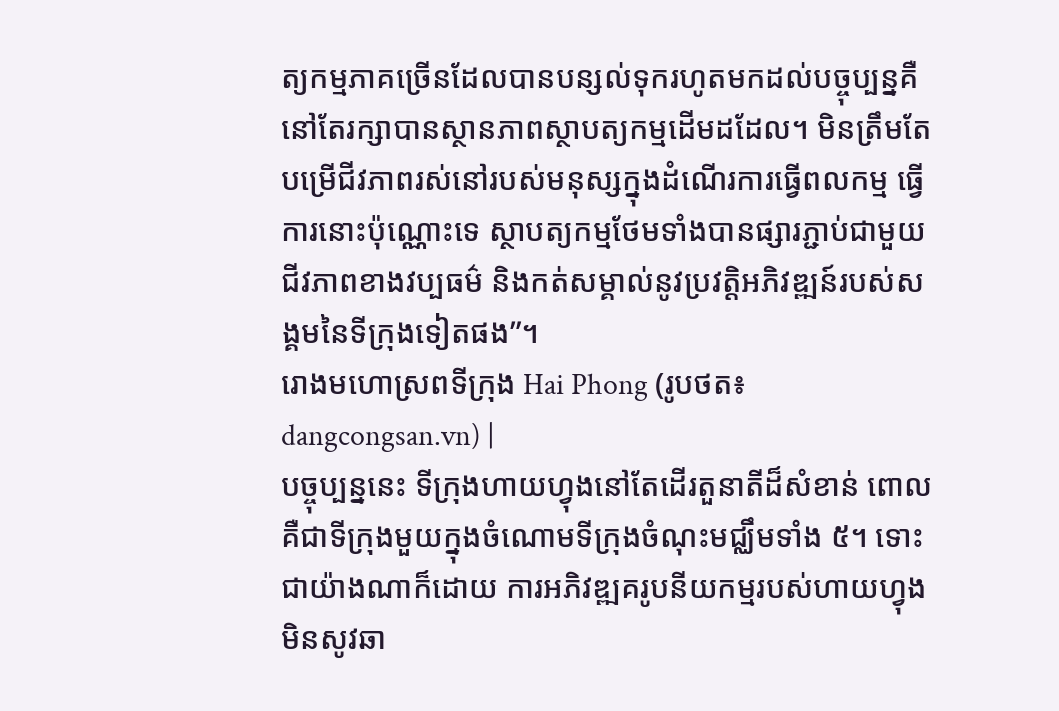ត្យកម្មភាគច្រើនដែលបានបន្សល់ទុករហូតមកដល់បច្ចុប្បន្នគឺនៅតែរក្សាបានស្ថានភាពស្ថាបត្យកម្មដើមដដែល។ មិនត្រឹមតែបម្រើជីវភាពរស់នៅរបស់មនុស្សក្នុងដំណើរការធ្វើពលកម្ម ធ្វើការនោះប៉ុណ្ណោះទេ ស្ថាបត្យកម្មថែមទាំងបានផ្សារភ្ជាប់ជាមួយជីវភាពខាងវប្បធម៌ និងកត់សម្គាល់នូវប្រវត្តិអភិវឌ្ឍន៍របស់សង្គមនៃទីក្រុងទៀតផង”។
រោងមហោស្រពទីក្រុង Hai Phong (រូបថត៖ dangcongsan.vn) |
បច្ចុប្បន្ននេះ ទីក្រុងហាយហ្វុងនៅតែដើរតួនាតីដ៏សំខាន់ ពោលគឺជាទីក្រុងមួយក្នុងចំណោមទីក្រុងចំណុះមជ្ឈឹមទាំង ៥។ ទោះជាយ៉ាងណាក៏ដោយ ការអភិវឌ្ឍគរូបនីយកម្មរបស់ហាយហ្វុងមិនសូវឆា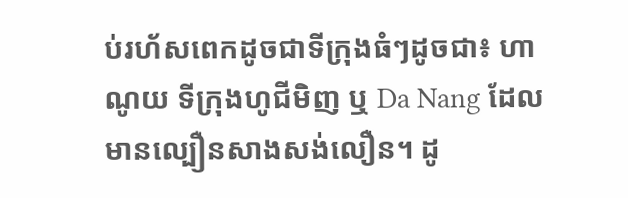ប់រហ័សពេកដូចជាទីក្រុងធំៗដូចជា៖ ហាណូយ ទីក្រុងហូជីមិញ ឬ Da Nang ដែលមានល្បឿនសាងសង់លឿន។ ដូ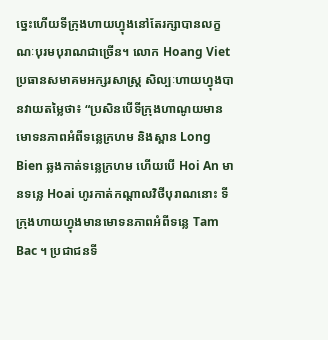ច្នេះហើយទីក្រុងហាយហ្វុងនៅតែរក្សាបានលក្ខណៈបុរមបុរាណជាច្រើន។ លោក Hoang Viet ប្រធានសមាគមអក្សរសាស្ត្រ សិល្បៈហាយហ្វុងបានវាយតម្លៃថា៖ “ប្រសិនបើទីក្រុងហាណូយមានមោទនភាពអំពីទន្លេក្រហម និងស្ពាន Long Bien ឆ្លងកាត់ទន្លេក្រហម ហើយបើ Hoi An មានទន្លេ Hoai ហូរកាត់កណ្តាលវិថីបុរាណនោះ ទីក្រុងហាយហ្វុងមានមោទនភាពអំពីទន្លេ Tam Bac ។ ប្រជាជនទី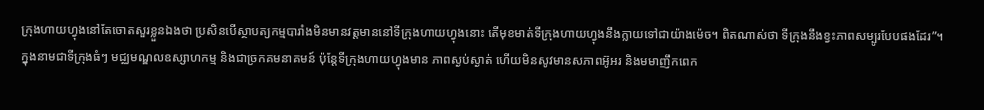ក្រុងហាយហ្វុងនៅតែចោតសួរខ្លួនឯងថា ប្រសិនបើស្ថាបត្យកម្មបារាំងមិនមានវត្តមាននៅទីក្រុងហាយហ្វុងនោះ តើមុខមាត់ទីក្រុងហាយហ្វុងនឹងក្លាយទៅជាយ៉ាងម៉េច។ ពិតណាស់ថា ទីក្រុងនឹងខ្វះភាពសម្បូរបែបផងដែរ”។
ក្នុងនាមជាទីក្រុងធំៗ មជ្ឈមណ្ឌលឧស្សាហកម្ម និងជាច្រកគមនាគមន៍ ប៉ុន្តែទីក្រុងហាយហ្វុងមាន ភាពស្ងប់ស្ងាត់ ហើយមិនសូវមានសភាពអ៊ូអរ និងមមាញឹកពេក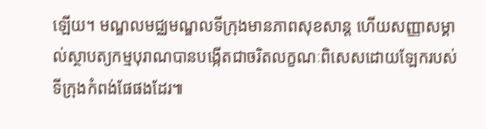ឡើយ។ មណ្ឌលមជ្ឈមណ្ឌលទីក្រុងមានភាពសុខសាន្ត ហើយសញ្ញាសម្គាល់ស្ថាបត្យកម្មបុរាណបានបង្កើតជាចរិតលក្ខណៈពិសេសដោយឡែករបស់ទីក្រុងកំពង់ផែផងដែរ៕